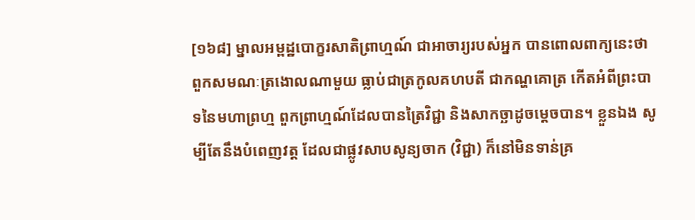[១៦៨] ម្នាលអម្ពដ្ឋបោក្ខរសាតិព្រាហ្មណ៍ ជាអាចារ្យរបស់អ្នក បានពោលពាក្យនេះថា ពួកសមណៈត្រងោលណាមួយ ធ្លាប់ជាត្រកូលគហបតី ជាកណ្ហគោត្រ កើតអំពីព្រះបាទនៃមហាព្រហ្ម ពួកព្រាហ្មណ៍ដែលបានត្រៃវិជ្ជា និងសាកច្ឆាដូចម្តេចបាន។ ខ្លួនឯង សូម្បីតែនឹងបំពេញវត្ត ដែលជាផ្លូវសាបសូន្យចាក (វិជ្ជា) ក៏នៅមិនទាន់គ្រ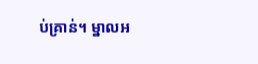ប់គ្រាន់។ ម្នាលអ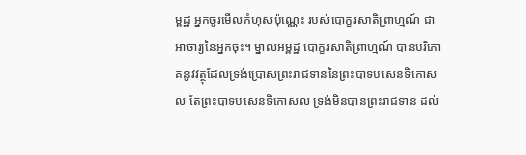ម្ពដ្ឋ អ្នកចូរមើលកំហុសប៉ុណ្ណេះ របស់បោក្ខរសាតិព្រាហ្មណ៍ ជាអាចារ្យនៃអ្នកចុះ។ ម្នាលអម្ពដ្ឋ បោក្ខរសាតិព្រាហ្មណ៍ បានបរិភោគនូវវត្ថុដែលទ្រង់ប្រោសព្រះរាជទាននៃព្រះបាទបសេនទិកោសល តែព្រះបាទបសេនទិកោសល ទ្រង់មិនបានព្រះរាជទាន ដល់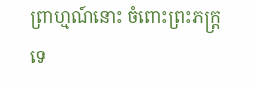ព្រាហ្មណ៍នោះ ចំពោះព្រះភក្ត្រទេ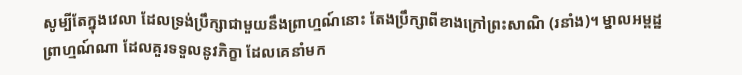សូម្បីតែក្នុងវេលា ដែលទ្រង់ប្រឹក្សាជាមួយនឹងព្រាហ្មណ៍នោះ តែងប្រឹក្សាពីខាងក្រៅព្រះសាណិ (រនាំង)។ ម្នាលអម្ពដ្ឋ ព្រាហ្មណ៍ណា ដែលគួរទទួលនូវភិក្ខា ដែលគេនាំមក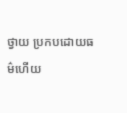ថ្វាយ ប្រកបដោយធម៌ហើយ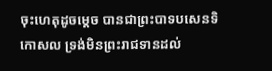ចុះហេតុដូចម្តេច បានជាព្រះបាទបសេនទិកោសល ទ្រង់មិនព្រះរាជទានដល់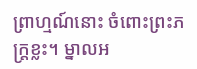ព្រាហ្មណ៍នោះ ចំពោះព្រះភក្ត្រខ្លះ។ ម្នាលអ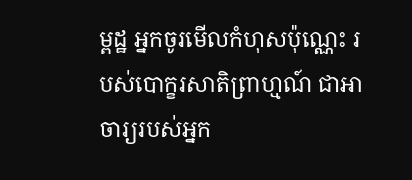ម្ពដ្ឋ អ្នកចូរមើលកំហុសប៉ុណ្ណេះ របស់បោក្ខរសាតិព្រាហ្មណ៍ ជាអាចារ្យរបស់អ្នក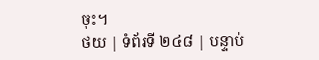ចុះ។
ថយ | ទំព័រទី ២៤៨ | បន្ទាប់